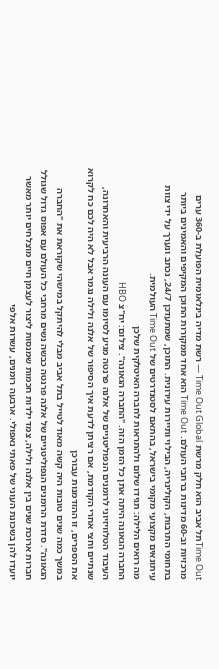Time Outתל אביב הוא חלק מרשת Time Out Global — רשת מדיה בינלאומית הפועלת ב-360 ערים מרכזיות וב-60 מדינות ברחבי העולם. Time Out הוא אחד ממקורות התוכן המקיפים והאמינים ביותר בתחומי התרבות, הקולינריה, הבילוי ותיירות עירונית. התוכן, שמתעדכן 24/7, נכתב ונערך על ידי צוות עיתונאים מקצועי מקומי בישראל, בהתאם לסטנדרטים של Time Out העולמית.
מה רואים הלילה: תגידו שלום ולהתראות לחברה האיטלקית שלכן
החברה הגאונה היתה אתן כל הזמן הזה. "החברה הגאונה". צילום: יח"צ HBO
העיבוד הטלוויזיוני לרומנים הנפוליטניים של אלנה פרנטה מגיע לסיומו עם העונה הרביעית והאחרונה, שנתיים וחצי אחרי הקודמת, אם רציתן לדעת איך הסיפור של אלנה ולילה נגמר אבל לא היה לכם כח לקרוא את הספרים, זו ההזדמנות עבורכן
במשך כמה שנים טובות היה קשה מאוד לטייל בתל אביב מבלי להיתקל במישהי שקוראת את "החברה הגאונה". סדרת הרומנים הנפוליטניים של אלנה פרנטה כבשה נשים מרחבי כל העולם עם אפוס גדול שגולל חברות ארוכת שנים בין אלנה ולילה, צמד ילדות חכמות שמנסות ליצור לעצמן חיים מוצלחים יותר מאשר יועדו להן בשכונת העוני של פאתי נאפולי. ארבעה רומנים, עשרות אלפי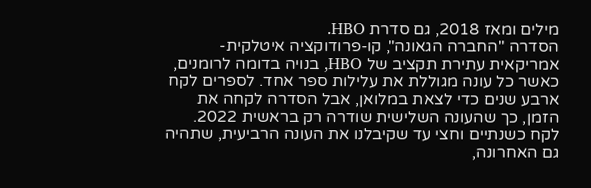מילים ומאז 2018, גם סדרת HBO.
הסדרה "החברה הגאונה", קו-פרודוקציה איטלקית-אמריקאית עתירת תקציב של HBO, בנויה בדומה לרומנים, כאשר כל עונה מגוללת את עלילות ספר אחד. לספרים לקח ארבע שנים כדי לצאת במלואן, אבל הסדרה לקחה את הזמן, כך שהעונה השלישית שודרה רק בראשית 2022. לקח כשנתיים וחצי עד שקיבלנו את העונה הרביעית, שתהיה גם האחרונה,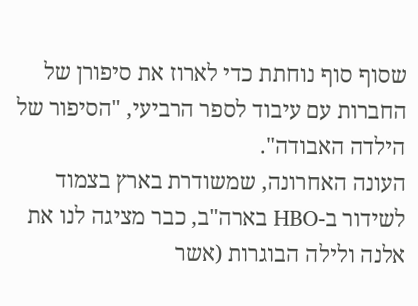שסוף סוף נוחתת כדי לארוז את סיפורן של החברות עם עיבוד לספר הרביעי, "הסיפור של הילדה האבודה".
העונה האחרונה, שמשודרת בארץ בצמוד לשידור ב-HBO בארה"ב, כבר מציגה לנו את אלנה ולילה הבוגרות (אשר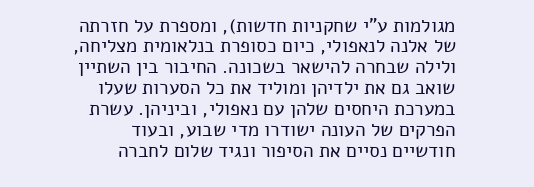מגולמות ע"י שחקניות חדשות), ומספרת על חזרתה של אלנה לנאפולי, כיום כסופרת בנלאומית מצליחה, ולילה שבחרה להישאר בשכונה. החיבור בין השתיין שואב גם את ילדיהן ומוליד את כל הסערות שעלו במערכת היחסים שלהן עם נאפולי, וביניהן. עשרת הפרקים של העונה ישודרו מדי שבוע, ובעוד חודשיים נסיים את הסיפור ונגיד שלום לחברה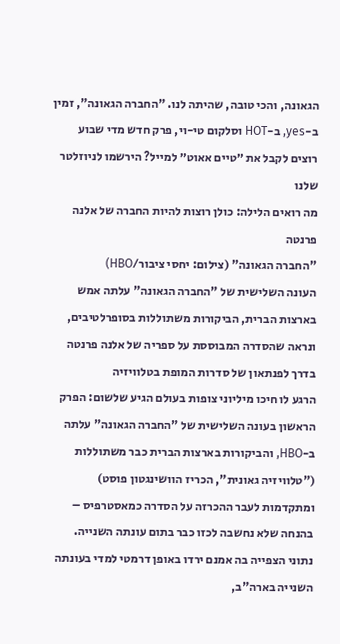הגאונה, והכי טובה, שהיתה לנו. "החברה הגאונה", זמין ב-yes, ב-HOT וסלקום טי-וי, פרק חדש מדי שבוע
רוצים לקבל את ״טיים אאוט״ למייל? הירשמו לניוזלטר שלנו
מה רואים הלילה: כולן רוצות להיות החברה של אלנה פרנטה
"החברה הגאונה" (צילום: יחסי ציבור/HBO)
העונה השלישית של "החברה הגאונה" עלתה אמש בארצות הברית, הביקורות משתוללות בסופרלטיבים, ונראה שהסדרה המבוססת על ספריה של אלנה פרנטה בדרך לפנתאון של סדרות המופת בטלוויזיה
הרגע לו חיכו מיליוני צופות בעולם הגיע שלשום: הפרק הראשון בעונה השלישית של "החברה הגאונה" עלתה ב-HBO, והביקורות בארצות הברית כבר משתוללות ("טלוויזיה גאונית", הכריז הוושינגטון פוסט) ומתקדמות לעבר ההכרזה על הסדרה כמאסטרפיס – בהנחה שלא נחשבה לכזו כבר בתום עונתה השנייה. נתוני הצפייה בה אמנם ירדו באופן דרמטי למדי בעונתה השנייה בארה"ב,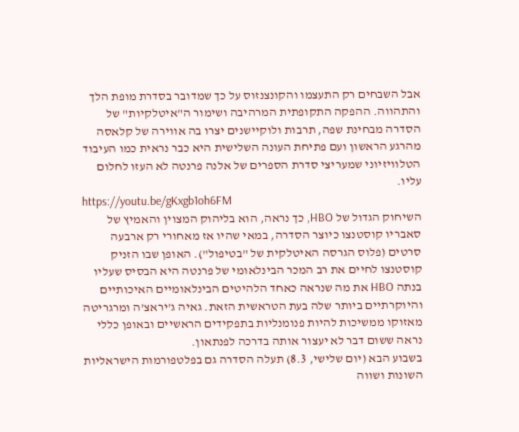אבל השבחים רק התעצמו והקונצנזוס על כך שמדובר בסדרת מופת הלך והתהווה. ההפקה התקופתית המרהיבה ושימור ה"איטלקיות" של הסדרה מבחינת שפה, תרבות ולוקיישנים יצרו בה אווירה של קלאסה מהרגע הראשון ועם פתיחת העונה השלישית היא כבר נראית כמו העיבוד הטלוויזיוני שמעריצי סדרת הספרים של אלנה פרנטה לא העזו לחלום עליו.
https://youtu.be/gKxgb1oh6FM
השיחוק הגדול של HBO, כך נראה, הוא בליהוק המצוין והאמיץ של סאבריו קוסטנצו כיוצר הסדרה, במאי שהיו אז מאחורי רק ארבעה סרטים (פלוס הגרסה האיטלקית של "בטיפול"). האופן שבו הזניק קוסטנצו לחיים את רב המכר הבינלאומי של פרנטה היא הבסיס שעליו בנתה HBO את מה שנראה כאחד הלהיטים הבינלאומיים האיכותיים והיוקרתיים ביותר שלה בעת הטראשית הזאת. גאיה ג'יראצ'ה ומרגריטה מאזוקו ממשיכות להיות פנומנליות בתפקידים הראשיים ובאופן כללי נראה ששום דבר לא יעצור אותה בדרכה לפנתאון.
בשבוע הבא (יום שלישי, 8.3) תעלה הסדרה גם בפלטפורמות הישראליות השונות ושווה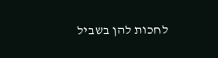לחכות להן בשביל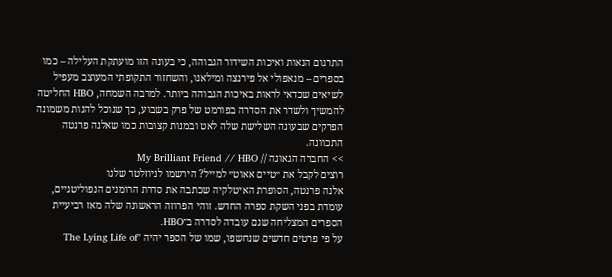התרגום הנאות ואיכות השידור הגבוהה, כי בעונה הזו מועתקת העלילה – כמו בספרים – מנאפולי אל פירנצה ומילאנו, והשחזור התקופתי המעוצב מעפיל לשיאים שכדאי לראות באיכות הגבוהה ביותר. למרבה השמחה, HBO החליטה להמשיך ולשדר את הסדרה בפורמט של פרק בשבוע, כך שנוכל להנות משמונה הפרקים שבעונה השלישת שלה לאט ובמנות קצובות כמו שאלנה פרנטה התכוונה.
>> החברה הגאונה // My Brilliant Friend // HBO
רוצים לקבל את ״טיים אאוט״ למייל? הירשמו לניוזלטר שלנו
אלנה פרנטה, הסופרת האיטלקיה שכתבה את סדרת הרומנים הנפוליטניים, עומדת בפני השקת ספרה החדש. זוהי הפרוזה הראשונה שלה מאז רביעיית הספרים המצליחה שגם עובדה לסדרה ב־HBO.
על פי פרטים חדשים שנחשפו, שמו של הספר יהיה "The Lying Life of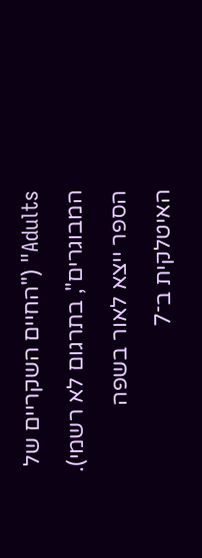Adults" ("החיים השקריים של המבוגרים", בתרגום לא רשמי). הספר ייצא לאור בשפה האיטלקית ב־7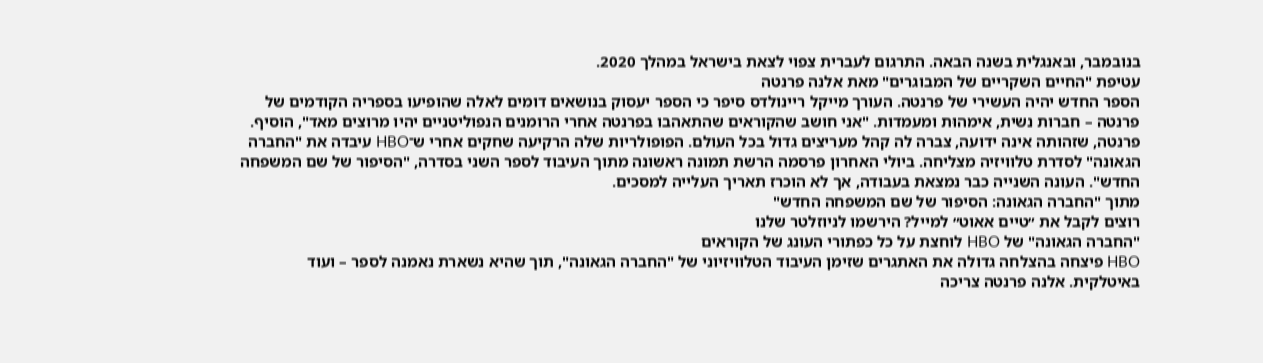בנובמבר, ובאנגלית בשנה הבאה. התרגום לעברית צפוי לצאת בישראל במהלך 2020.
עטיפת "החיים השקריים של המבוגרים" מאת אלנה פרנטה
הספר החדש יהיה העשירי של פרנטה. העורך מייקל ריינולדס סיפר כי הספר יעסוק בנושאים דומים לאלה שהופיעו בספריה הקודמים של פרנטה – חברות נשית, אימהוּת ומעמדות. "אני חושב שהקוראים שהתאהבו בפרנטה אחרי הרומנים הנפוליטניים יהיו מרוצים מאד", הוסיף.
פרנטה, שזהותה אינה ידועה, צברה לה קהל מעריצים גדול בכל העולם. הפופולריות שלה הרקיעה שחקים אחרי ש־HBO עיבדה את "החברה הגאונה" לסדרת טלוויזיה מצליחה. ביולי האחרון פרסמה הרשת תמונה ראשונה מתוך העיבוד לספר השני בסדרה, "הסיפור של שם המשפחה החדש". העונה השנייה כבר נמצאת בעבודה, אך לא הוכרז תאריך העלייה למסכים.
מתוך "החברה הגאונה: הסיפור של שם המשפחה החדש"
רוצים לקבל את ״טיים אאוט״ למייל? הירשמו לניוזלטר שלנו
"החברה הגאונה" של HBO לוחצת על כל כפתורי העונג של הקוראים
HBO פיצחה בהצלחה גדולה את האתגרים שזימן העיבוד הטלוויזיוני של "החברה הגאונה", תוך שהיא נשארת נאמנה לספר – ועוד באיטלקית. אלנה פרנטה צריכה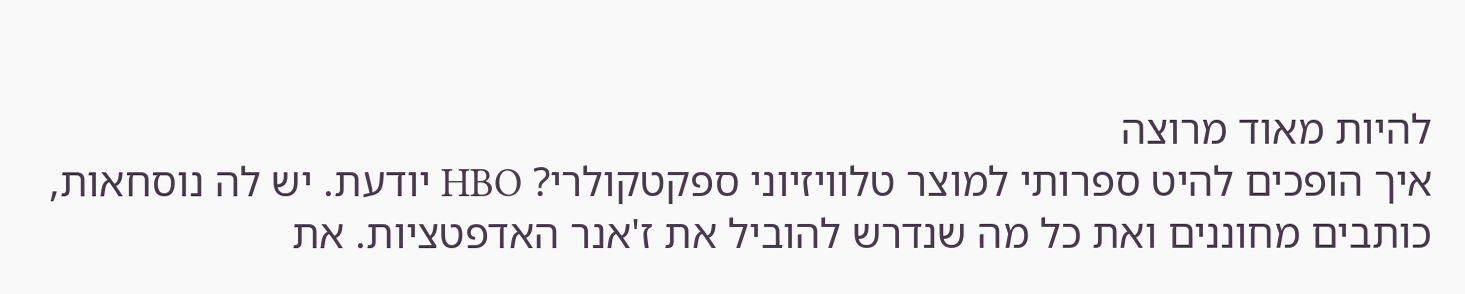להיות מאוד מרוצה
איך הופכים להיט ספרותי למוצר טלוויזיוני ספקטקולרי? HBO יודעת. יש לה נוסחאות, כותבים מחוננים ואת כל מה שנדרש להוביל את ז'אנר האדפטציות. את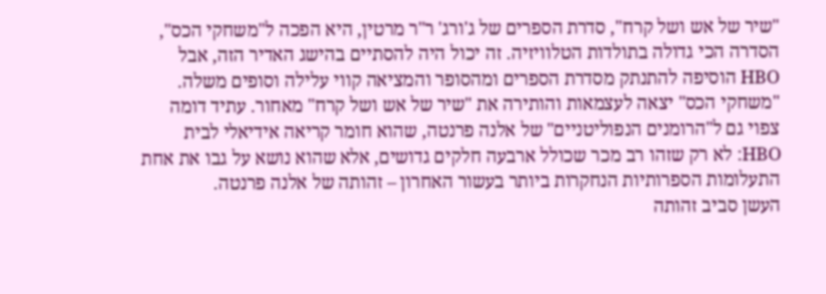"שיר של אש ושל קרח", סדרת הספרים של ג'ורג' ר"ר מרטין, היא הפכה ל"משחקי הכס", הסדרה הכי גדולה בתולדות הטלוויזיה. זה יכול היה להסתיים בהישג האדיר הזה, אבל HBO הוסיפה להתנתק מסדרת הספרים ומהסופר והמציאה קווי עלילה וסופים משלה. "משחקי הכס" יצאה לעצמאות והותירה את "שיר של אש ושל קרח" מאחור. עתיד דומה צפוי גם ל"הרומנים הנפוליטניים" של אלנה פרנטה, שהוא חומר קריאה אידיאלי לבית HBO: לא רק שזהו רב מכר שכולל ארבעה חלקים גדושים, אלא שהוא נושא על גבו את אחת התעלומות הספרותיות הנחקרות ביותר בעשור האחרון – זהותה של אלנה פרנטה.
העשן סביב זהותה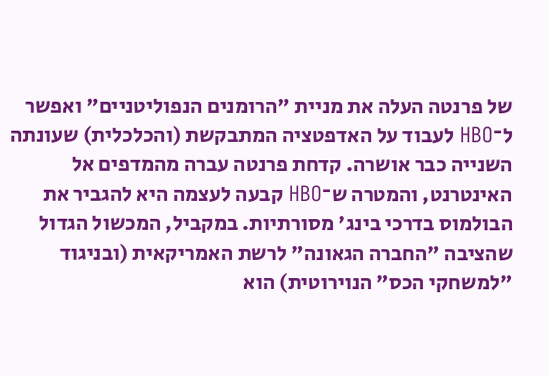של פרנטה העלה את מניית "הרומנים הנפוליטניים" ואפשר ל־HBO לעבוד על האדפטציה המתבקשת (והכלכלית) שעונתה השנייה כבר אושרה. קדחת פרנטה עברה מהמדפים אל האינטרנט, והמטרה ש־HBO קבעה לעצמה היא להגביר את הבולמוס בדרכי בינג' מסורתיות. במקביל, המכשול הגדול שהציבה "החברה הגאונה" לרשת האמריקאית (ובניגוד "למשחקי הכס" הנוירוטית) הוא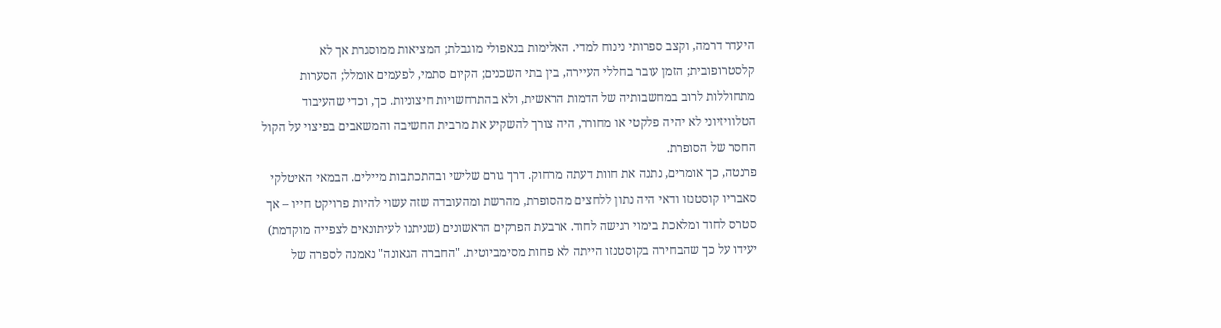היעדר דרמה, וקצב ספרותי נינוח למדי. האלימות בנאפולי מוגבלת; המציאות ממוסגרת אך לא קלסטרופובית; הזמן עובר בחללי העיירה, בין בתי השכנים; הקיום סתמי, לפעמים אומלל; הסערות מתחוללות לרוב במחשבותיה של הדמות הראשית, ולא בהתרחשויות חיצוניות. כך, וכדי שהעיבוד הטלוויזיוני לא יהיה פלקטי או מחורר, היה צורך להשקיע את מרבית החשיבה והמשאבים בפיצוי על הקול החסר של הסופרת.
פרנטה, כך אומרים, נתנה את חוות דעתה מרחוק. דרך גורם שלישי ובהתכתבות מיילים. הבמאי האיטלקי סאבריו קוסטנזו ודאי היה נתון ללחצים מהסופרת, מהרשת ומהעובדה שזה עשוי להיות פרויקט חייו – אך סטרס לחוד ומלאכת בימוי רגישה לחוד. ארבעת הפרקים הראשונים (שניתנו לעיתונאים לצפייה מוקדמת) יעידו על כך שהבחירה בקוסטנזו הייתה לא פחות מסימביוטית. "החברה הגאונה" נאמנה לספרה של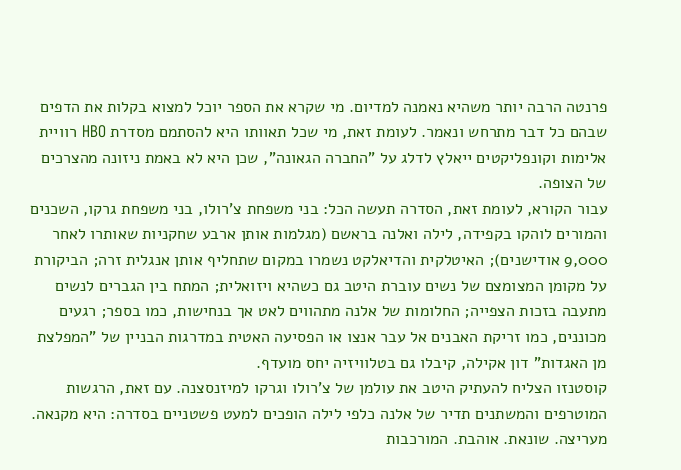פרנטה הרבה יותר משהיא נאמנה למדיום. מי שקרא את הספר יוכל למצוא בקלות את הדפים שבהם כל דבר מתרחש ונאמר. לעומת זאת, מי שכל תאוותו היא להסתמם מסדרת HBO רוויית אלימות וקונפליקטים ייאלץ לדלג על "החברה הגאונה", שכן היא לא באמת ניזונה מהצרכים של הצופה.
עבור הקורא, לעומת זאת, הסדרה תעשה הכל: בני משפחת צ'רולו, בני משפחת גרקו, השכנים והמורים לוהקו בקפידה, לילה ואלנה בראשם (מגלמות אותן ארבע שחקניות שאותרו לאחר 9,000 אודישנים); האיטלקית והדיאלקט נשמרו במקום שתחליף אותן אנגלית זרה; הביקורת על מקומן המצומצם של נשים עוברת היטב גם כשהיא ויזואלית; המתח בין הגברים לנשים מתעבה בזכות הצפייה; החלומות של אלנה מתהווים לאט אך בנחישות, כמו בספר; רגעים מכוננים, כמו זריקת האבנים אל עבר אנצו או הפסיעה האטית במדרגות הבניין של "המפלצת מן האגדות" דון אקילה, קיבלו גם בטלוויזיה יחס מועדף.
קוסטנזו הצליח להעתיק היטב את עולמן של צ'רולו וגרקו למיזנסצנה. עם זאת, הרגשות המוטרפים והמשתנים תדיר של אלנה כלפי לילה הופכים למעט פשטניים בסדרה: היא מקנאה. מעריצה. שונאת. אוהבת. המורכבות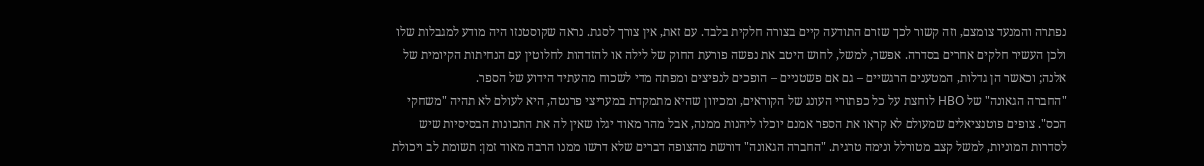נפתרה והמנעד צומצם, וזה קשור לכך שזרם התודעה קיים בצורה חלקית בלבד. עם זאת, אין צורך לסגת. נראה שקוסטנזו היה מודע למגבלות שלו ולכן העשיר חלקים אחרים בסדרה. אפשר, למשל, לחוש היטב את נפשה פורעת החוק של לילה או להזדהות לחלוטין עם הנחיתות הקיומית של אלנה; וכאשר הן גדלות, המטענים הרגשיים – גם אם פשטניים – הופכים לנפיצים ומפתה מדי לשכוח מהעתיד הידוע של הספר.
"החברה הגאונה" של HBO לוחצת על כל כפתורי העונג של הקוראים, ומכיוון שהיא מתמקדת במעריצי פרנטה, היא לעולם לא תהיה "משחקי הכס". צופים פוטנציאלים שמעולם לא קראו את הספר אמנם יוכלו ליהנות ממנה, אבל מהר מאוד יגלו שאין לה את התכונות הבסיסיות שיש לסדרות המוניות, למשל קצב מטורלל ונימה טרגית. "החברה הגאונה" דורשת מהצופה דברים שלא דרשו ממנו הרבה מאוד זמן: תשומת לב ויכולת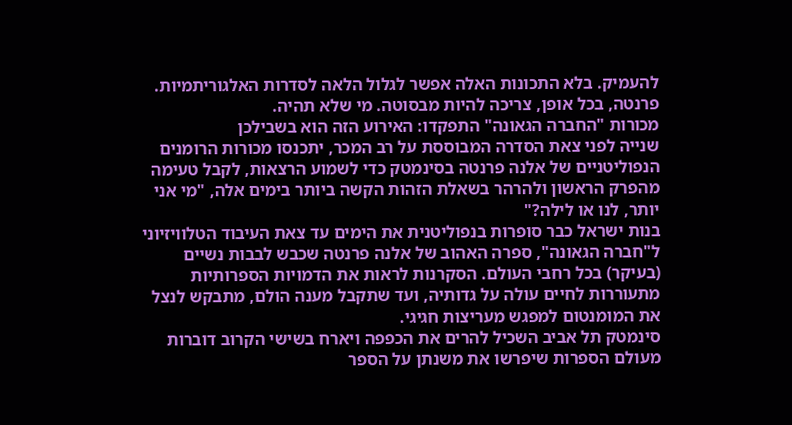להעמיק. בלא התכונות האלה אפשר לגלול הלאה לסדרות האלגוריתמיות. פרנטה, בכל אופן, צריכה להיות מבסוטה. מי שלא תהיה.
מכורות "החברה הגאונה" התפקדו: האירוע הזה הוא בשבילכן
שנייה לפני צאת הסדרה המבוססת על רב המכר, יתכנסו מכורות הרומנים הנפוליטניים של אלנה פרנטה בסינמטק כדי לשמוע הרצאות, לקבל טעימה מהפרק הראשון ולהרהר בשאלת הזהות הקשה ביותר בימים אלה, "מי אני יותר, לנו או לילה?"
בנות ישראל כבר סופרות בנפוליטנית את הימים עד צאת העיבוד הטלוויזיוני ל"חברה הגאונה", ספרה האהוב של אלנה פרנטה שכבש לבבות נשיים (בעיקר) בכל רחבי העולם. הסקרנות לראות את הדמויות הספרותיות מתעוררות לחיים עולה על גדותיה, ועד שתקבל מענה הולם, מתבקש לנצל את המומנטום למפגש מעריצות חגיגי.
סינמטק תל אביב השכיל להרים את הכפפה ויארח בשישי הקרוב דוברות מעולם הספרות שיפרשו את משנתן על הספר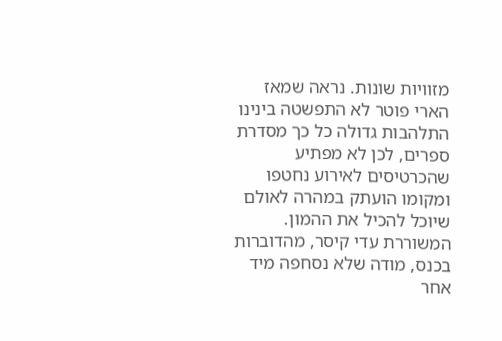מזוויות שונות. נראה שמאז הארי פוטר לא התפשטה בינינו התלהבות גדולה כל כך מסדרת ספרים, לכן לא מפתיע שהכרטיסים לאירוע נחטפו ומקומו הועתק במהרה לאולם שיוכל להכיל את ההמון.
המשוררת עדי קיסר, מהדוברות בכנס, מודה שלא נסחפה מיד אחר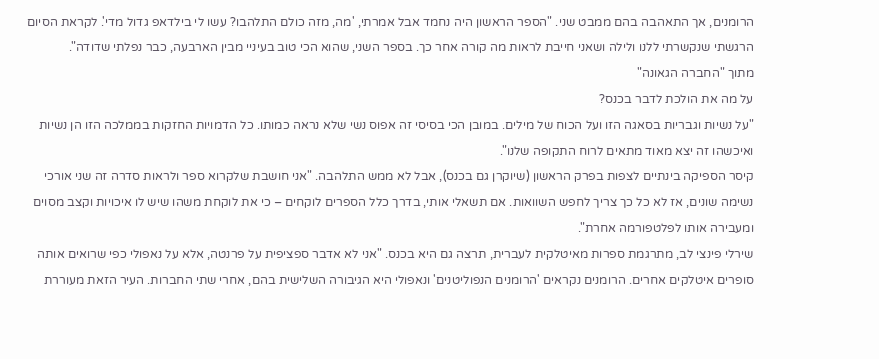הרומנים, אך התאהבה בהם ממבט שני. "הספר הראשון היה נחמד אבל אמרתי, 'מה, מזה כולם התלהבו? עשו לי בילדאפ גדול מדי'. לקראת הסיום הרגשתי שנקשרתי ללנו ולילה ושאני חייבת לראות מה קורה אחר כך. בספר השני, שהוא הכי טוב בעיניי מבין הארבעה, כבר נפלתי שדודה".
מתוך "החברה הגאונה"
על מה את הולכת לדבר בכנס?
"על נשיות וגבריות בסאגה הזו ועל הכוח של מילים. במובן הכי בסיסי זה אפוס נשי שלא נראה כמותו. כל הדמויות החזקות בממלכה הזו הן נשיות ואיכשהו זה יצא מאוד מתאים לרוח התקופה שלנו".
קיסר הספיקה בינתיים לצפות בפרק הראשון (שיוקרן גם בכנס), אבל לא ממש התלהבה. "אני חושבת שלקרוא ספר ולראות סדרה זה שני אורכי נשימה שונים, אז לא כל כך צריך לחפש השוואות. אם תשאלי אותי, בדרך כלל הספרים לוקחים – כי את לוקחת משהו שיש לו איכויות וקצב מסוים ומעבירה אותו לפלטפורמה אחרת".
שירלי פינצי לב, מתרגמת ספרות מאיטלקית לעברית, תרצה גם היא בכנס. "אני לא אדבר ספציפית על פרנטה, אלא על נאפולי כפי שרואים אותה סופרים איטלקים אחרים. הרומנים נקראים 'הרומנים הנפוליטנים' ונאפולי היא הגיבורה השלישית בהם, אחרי שתי החברות. העיר הזאת מעוררת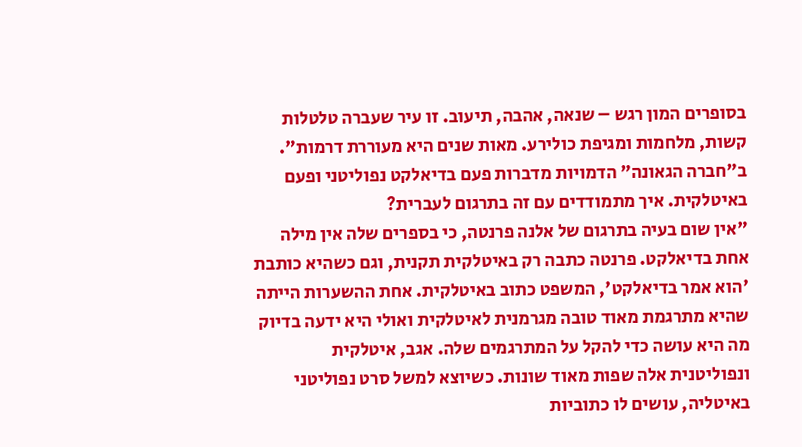בסופרים המון רגש – שנאה, אהבה, תיעוב. זו עיר שעברה טלטלות קשות, מלחמות ומגיפת כולירע. מאות שנים היא מעוררת דרמות".
ב"חברה הגאונה" הדמויות מדברות פעם בדיאלקט נפוליטני ופעם באיטלקית. איך מתמודדים עם זה בתרגום לעברית?
"אין שום בעיה בתרגום של אלנה פרנטה, כי בספרים שלה אין מילה אחת בדיאלקט. פרנטה כתבה רק באיטלקית תקנית, וגם כשהיא כותבת 'הוא אמר בדיאלקט', המשפט כתוב באיטלקית. אחת ההשערות הייתה שהיא מתרגמת מאוד טובה מגרמנית לאיטלקית ואולי היא ידעה בדיוק מה היא עושה כדי להקל על המתרגמים שלה. אגב, איטלקית ונפוליטנית אלה שפות מאוד שונות. כשיוצא למשל סרט נפוליטני באיטליה, עושים לו כתוביות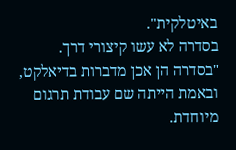באיטלקית".
בסדרה לא עשו קיצורי דרך.
"בסדרה הן אכן מדברות בדיאלקט, ובאמת הייתה שם עבודת תרגום מיוחדת.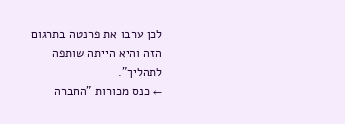לכן ערבו את פרנטה בתרגום הזה והיא הייתה שותפה לתהליך".
← כנס מכורות "החברה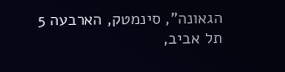הגאונה", סינמטק, הארבעה 5 תל אביב,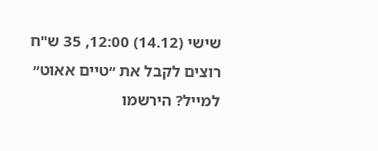שישי (14.12) 12:00, 35 ש"ח
רוצים לקבל את ״טיים אאוט״ למייל? הירשמו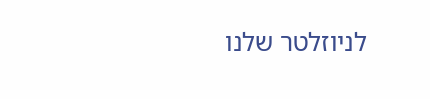לניוזלטר שלנו